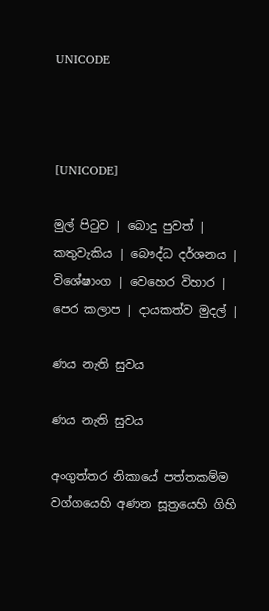UNICODE



[UNICODE]

මුල් පිටුව | බොදු පුවත් | කතුවැකිය | බෞද්ධ දර්ශනය | විශේෂාංග | වෙහෙර විහාර | පෙර කලාප | දායකත්ව මුදල් |

ණය නැති සුවය

ණය නැති සුවය

අංගුත්තර නිකායේ පත්තකම්ම වග්ගයෙහි අණන සූත්‍රයෙහි ගිහි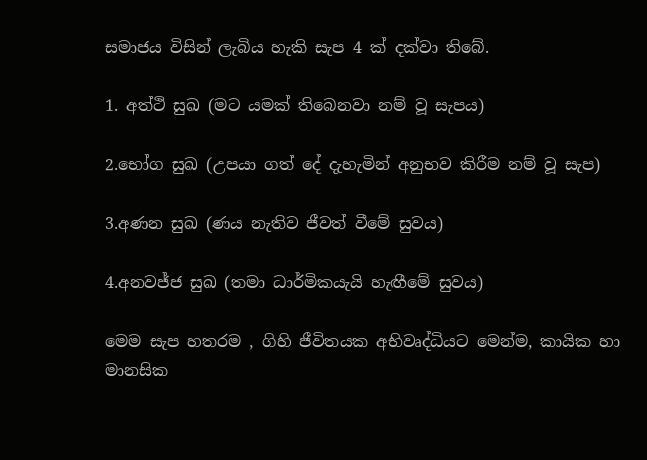සමාජය විසින් ලැබිය හැකි සැප 4 ක් දක්වා තිබේ.

1. අත්ථි සුඛ (මට යමක් තිබෙනවා නම් වූ සැපය)

2.භෝග සුඛ (උපයා ගත් දේ දැහැමින් අනුභව කිරීම නම් වූ සැප)

3.අණන සුඛ (ණය නැතිව ජීවත් වීමේ සුවය)

4.අනවජ්ජ සුඛ (තමා ධාර්මිකයැයි හැඟීමේ සුවය)

මෙම සැප හතරම , ගිහි ජීවිතයක අභිවෘද්ධියට මෙන්ම, කායික හා මානසික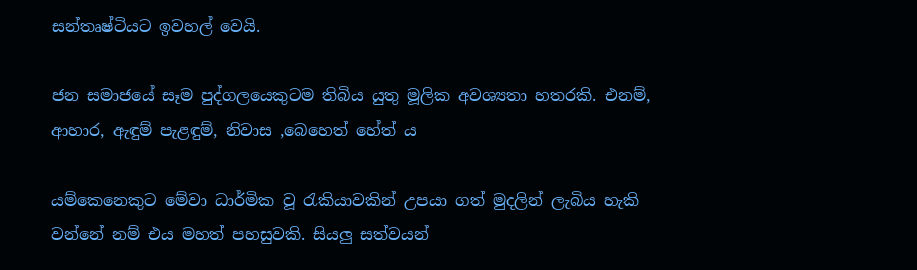සන්තෘෂ්ටියට ඉවහල් වෙයි.

ජන සමාජයේ සෑම පුද්ගලයෙකුටම තිබිය යුතු මූලික අවශ්‍යතා හතරකි. එනම්, ආහාර, ඇඳුම් පැළඳුම්, නිවාස ,බෙහෙත් හේත් ය

යම්කෙනෙකුට මේවා ධාර්මික වූ රැකියාවකින් උපයා ගත් මුදලින් ලැබිය හැකි වන්නේ නම් එය මහත් පහසුවකි. සියලු සත්වයන්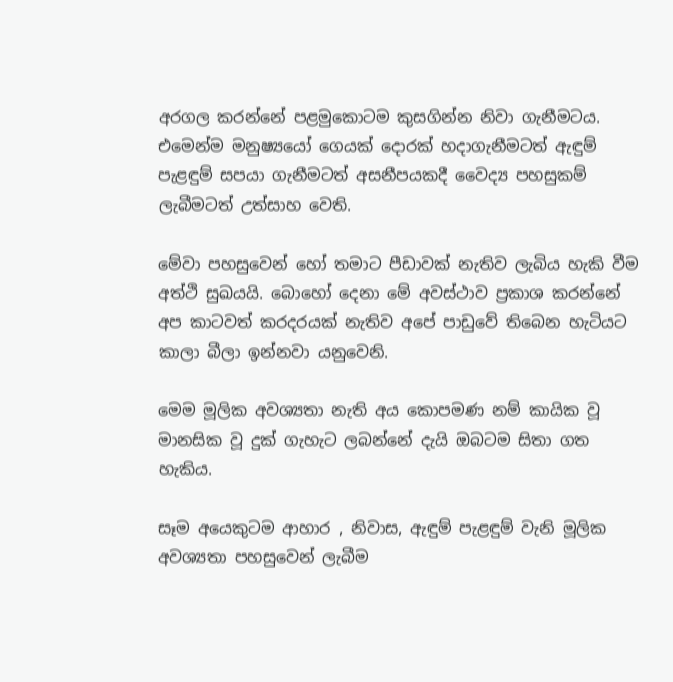අරගල කරන්නේ පළමුකොටම කුසගින්න නිවා ගැනීමටය. එමෙන්ම මනුෂ්‍යයෝ ගෙයක් දොරක් හදාගැනීමටත් ඇඳුම් පැළඳුම් සපයා ගැනීමටත් අසනීපයකදී වෛද්‍ය පහසුකම් ලැබීමටත් උත්සාහ වෙති.

මේවා පහසුවෙන් හෝ තමාට පීඩාවක් නැතිව ලැබිය හැකි වීම අත්ථි සුඛයයි. බොහෝ දෙනා මේ අවස්ථාව ප්‍රකාශ කරන්නේ අප කාටවත් කරදරයක් නැතිව අපේ පාඩුවේ තිබෙන හැටියට කාලා බීලා ඉන්නවා යනුවෙනි.

මෙම මූලික අවශ්‍යතා නැති අය කොපමණ නම් කායික වූ මානසික වූ දුක් ගැහැට ලබන්නේ දැයි ඔබටම සිතා ගත හැකිය.

සෑම අයෙකුටම ආහාර , නිවාස, ඇඳුම් පැළඳුම් වැනි මූලික අවශ්‍යතා පහසුවෙන් ලැබීම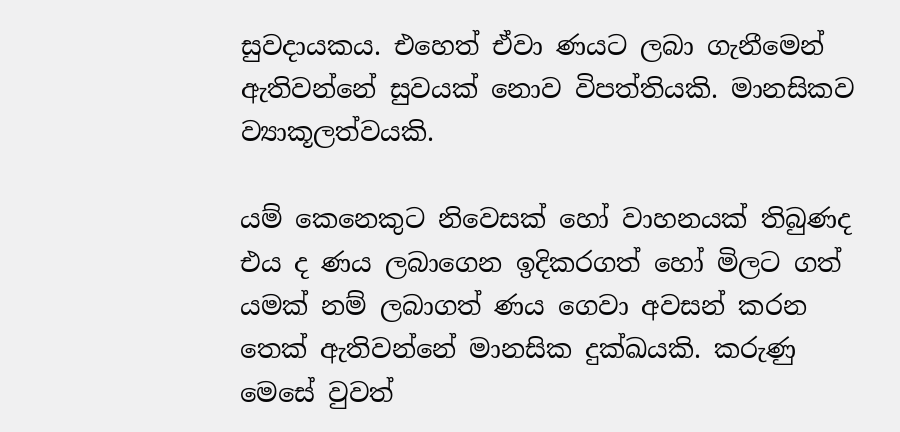සුවදායකය. එහෙත් ඒවා ණයට ලබා ගැනීමෙන් ඇතිවන්නේ සුවයක් නොව විපත්තියකි. මානසිකව ව්‍යාකූලත්වයකි.

යම් කෙනෙකුට නිවෙසක් හෝ වාහනයක් තිබුණද එය ද ණය ලබාගෙන ඉදිකරගත් හෝ මිලට ගත් යමක් නම් ලබාගත් ණය ගෙවා අවසන් කරන තෙක් ඇතිවන්නේ මානසික දුක්ඛයකි. කරුණු මෙසේ වුවත්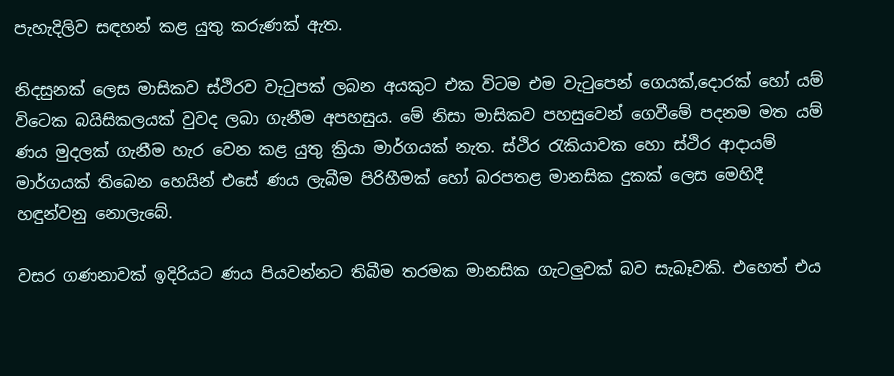පැහැදිලිව සඳහන් කළ යුතු කරුණක් ඇත.

නිදසුනක් ලෙස මාසිකව ස්ථිරව වැටුපක් ලබන අයකුට එක විටම එම වැටුපෙන් ගෙයක්,දොරක් හෝ යම් විටෙක බයිසිකලයක් වුවද ලබා ගැනීම අපහසුය. මේ නිසා මාසිකව පහසුවෙන් ගෙවීමේ පදනම මත යම් ණය මුදලක් ගැනීම හැර වෙන කළ යුතු ක්‍රියා මාර්ගයක් නැත. ස්ථිර රැකියාවක හො ස්ථිර ආදායම් මාර්ගයක් තිබෙන හෙයින් එසේ ණය ලැබීම පිරිහීමක් හෝ බරපතළ මානසික දුකක් ලෙස මෙහිදී හඳුන්වනු නොලැබේ.

වසර ගණනාවක් ඉදිරියට ණය පියවන්නට තිබීම තරමක මානසික ගැටලුවක් බව සැබෑවකි. එහෙත් එය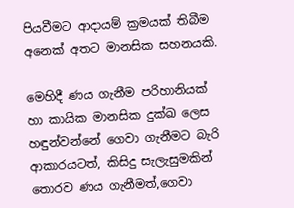පියවීමට ආදායම් ක්‍රමයක් තිබීම අනෙක් අතට මානසික සහනයකි.

මෙහිදී ණය ගැනීම පරිහානියක් හා කායික මානසික දුක්ඛ ලෙස හඳුන්වන්නේ ගෙවා ගැනීමට බැරි ආකාරයටත්, කිසිදු සැලැසුමකින් තොරව ණය ගැනීමත්,ගෙවා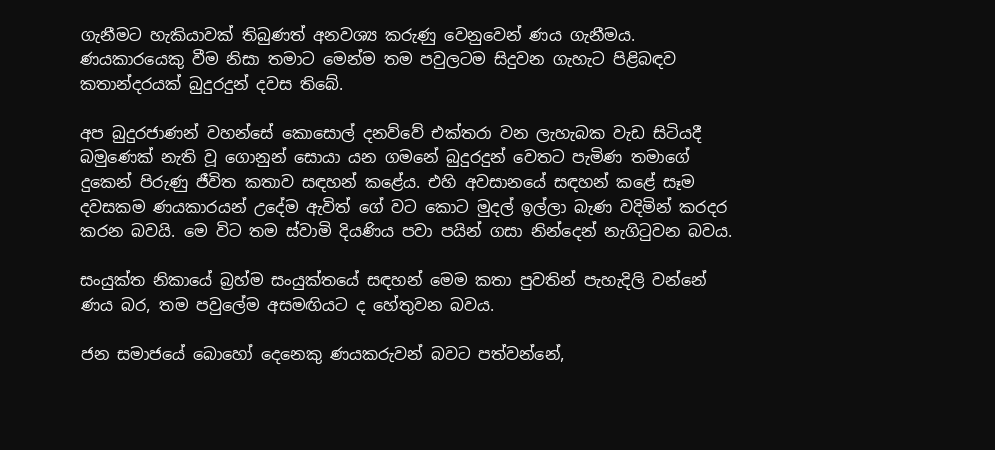ගැනීමට හැකියාවක් තිබුණත් අනවශ්‍ය කරුණු වෙනුවෙන් ණය ගැනීමය. ණයකාරයෙකු වීම නිසා තමාට මෙන්ම තම පවුලටම සිදුවන ගැහැට පිළිබඳව කතාන්දරයක් බුදුරදුන් දවස තිබේ.

අප බුදුරජාණන් වහන්සේ කොසොල් දනව්වේ එක්තරා වන ලැහැබක වැඩ සිටියදී බමුණෙක් නැති වූ ගොනුන් සොයා යන ගමනේ බුදුරදුන් වෙතට පැමිණ තමාගේ දුකෙන් පිරුණු ජීවිත කතාව සඳහන් කළේය. එහි අවසානයේ සඳහන් කළේ සෑම දවසකම ණයකාරයන් උදේම ඇවිත් ගේ වට කොට මුදල් ඉල්ලා බැණ වදිමින් කරදර කරන බවයි. මෙ විට තම ස්වාමි දියණිය පවා පයින් ගසා නින්දෙන් නැගිටුවන බවය.

සංයුක්ත නිකායේ බ්‍රහ්ම සංයුක්තයේ සඳහන් මෙම කතා පුවතින් පැහැදිලි වන්නේ ණය බර, තම පවුලේම අසමඟියට ද හේතුවන බවය.

ජන සමාජයේ බොහෝ දෙනෙකු ණයකරුවන් බවට පත්වන්නේ,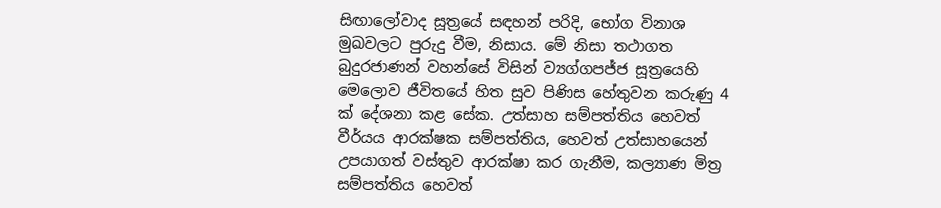සිඟාලෝවාද සූත්‍රයේ සඳහන් පරිදි, භෝග විනාශ මුඛවලට පුරුදු වීම, නිසාය. මේ නිසා තථාගත බුදුරජාණන් වහන්සේ විසින් ව්‍යග්ගපජ්ජ සූත්‍රයෙහි මෙලොව ජීවිතයේ හිත සුව පිණිස හේතුවන කරුණු 4 ක් දේශනා කළ සේක. උත්සාහ සම්පත්තිය හෙවත් වීර්යය ආරක්ෂක සම්පත්තිය, හෙවත් උත්සාහයෙන් උපයාගත් වස්තුව ආරක්ෂා කර ගැනීම, කල්‍යාණ මිත්‍ර සම්පත්තිය හෙවත්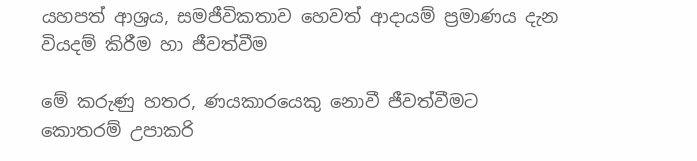යහපත් ආශ්‍රය, සමජීවිකතාව හෙවත් ආදායම් ප්‍රමාණය දැන වියදම් කිරීම හා ජීවත්වීම

මේ කරුණු හතර, ණයකාරයෙකු නොවී ජීවත්වීමට කොතරම් උපාකරි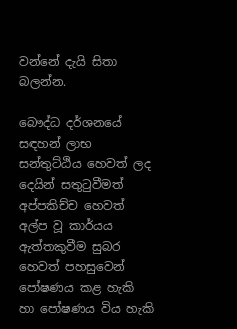වන්නේ දැයි සිතා බලන්න.

බෞද්ධ දර්ශනයේ සඳහන් ලාභ සන්තුට්ඨිය හෙවත් ලද දෙයින් සතුටුවීමත් අප්පකිච්ච හෙවත් අල්ප වූ කාර්යය ඇත්තකුවීම සුබර හෙවත් පහසුවෙන් පෝෂණය කළ හැකි හා පෝෂණය විය හැකි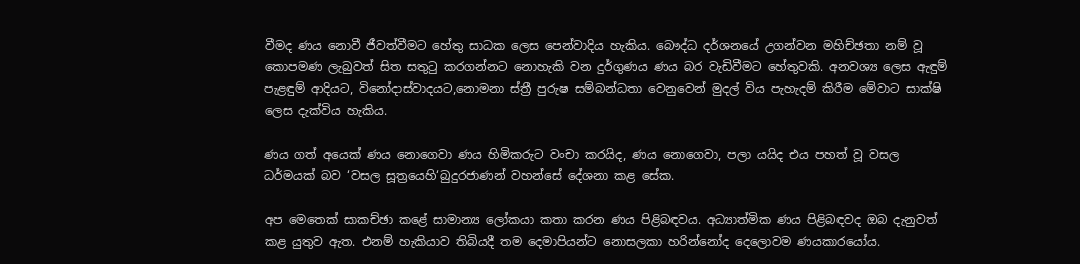වීමද ණය නොවී ජීවත්වීමට හේතු සාධක ලෙස පෙන්වාදිය හැකිය. බෞද්ධ දර්ශනයේ උගන්වන මහිච්ඡතා නම් වූ කොපමණ ලැබුවත් සිත සතුටු කරගන්නට නොහැකි වන දුර්ගුණය ණය බර වැඩිවීමට හේතුවකි. අනවශ්‍ය ලෙස ඇඳුම් පැළඳුම් ආදියට, විනෝදාස්වාදයට,නොමනා ස්ත්‍රී පුරුෂ සම්බන්ධතා වෙනුවෙන් මුදල් විය පැහැදම් කිරීම මේවාට සාක්ෂි ලෙස දැක්විය හැකිය.

ණය ගත් අයෙක් ණය නොගෙවා ණය හිමිකරුට වංචා කරයිද, ණය නොගෙවා, පලා යයිද එය පහත් වූ වසල ධර්මයක් බව ‘වසල සූත්‍රයෙහි‘බුදුරජාණන් වහන්සේ දේශනා කළ සේක.

අප මෙතෙක් සාකච්ඡා කළේ සාමාන්‍ය ලෝකයා කතා කරන ණය පිළිබඳවය. අධ්‍යාත්මික ණය පිළිබඳවද ඔබ දැනුවත් කළ යුතුව ඇත. එනම් හැකියාව තිබියදී තම දෙමාපියන්ට නොසලකා හරින්නෝද දෙලොවම ණයකාරයෝය.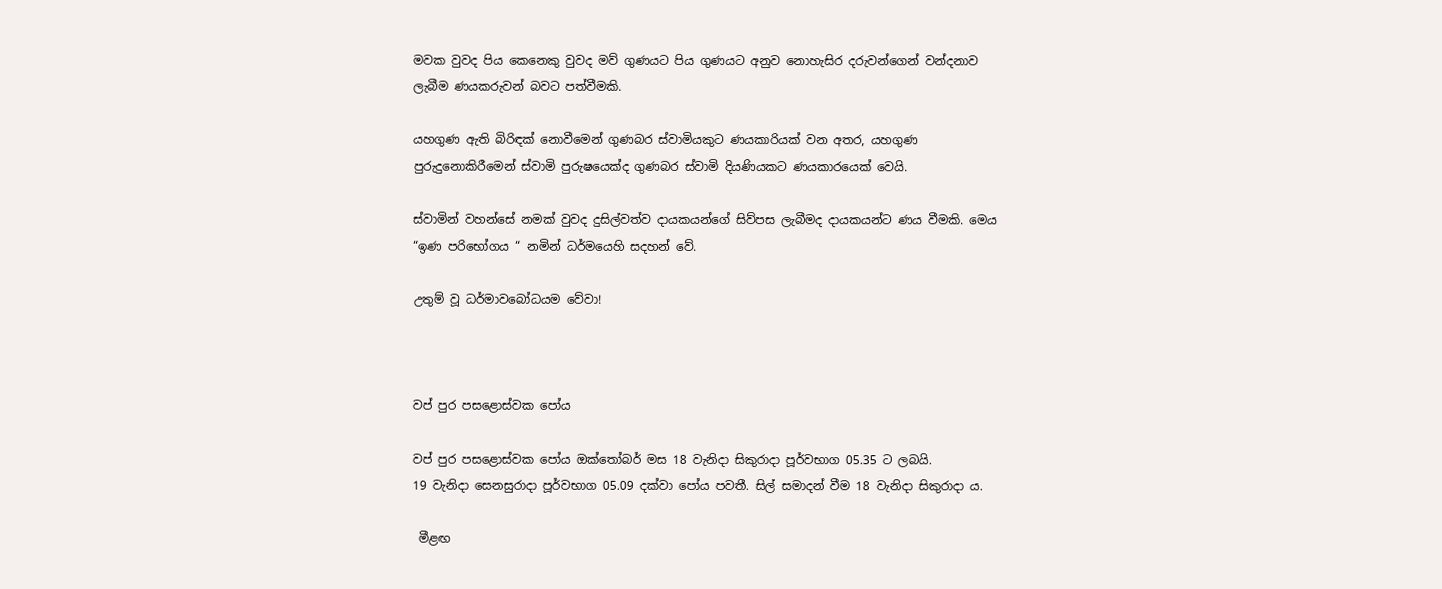මවක වුවද පිය කෙනෙකු වුවද මව් ගුණයට පිය ගුණයට අනුව නොහැසිර දරුවන්ගෙන් වන්දනාව ලැබීම ණයකරුවන් බවට පත්වීමකි.

යහගුණ ඇති බිරිඳක් නොවීමෙන් ගුණබර ස්වාමියකුට ණයකාරියක් වන අතර, යහගුණ පුරුදුනොකිරීමෙන් ස්වාමි පුරුෂයෙක්ද ගුණබර ස්වාමි දියණියකට ණයකාරයෙක් වෙයි.

ස්වාමින් වහන්සේ නමක් වුවද දුසිල්වත්ව දායකයන්ගේ සිව්පස ලැබීමද දායකයන්ට ණය වීමකි. මෙය “ඉණ පරිභෝගය “ නමින් ධර්මයෙහි සදහන් වේ.

උතුම් වූ ධර්මාවබෝධයම වේවා!



වප් පුර පසළොස්වක පෝය

වප් පුර පසළොස්වක පෝය ඔක්තෝබර් මස 18 වැනිදා සිකුරාදා පූර්වභාග 05.35 ට ලබයි.
19 වැනිදා සෙනසුරාදා පූර්වභාග 05.09 දක්වා පෝය පවතී. සිල් සමාදන් වීම 18 වැනිදා සිකුරාදා ය.

 මීළඟ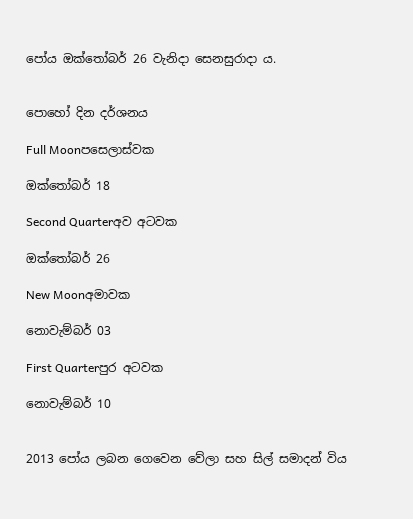පෝය ඔක්තෝබර් 26 වැනිදා සෙනසුරාදා ය.


පොහෝ දින දර්ශනය

Full Moonපසෙලාස්වක

ඔක්තෝබර් 18

Second Quarterඅව අටවක

ඔක්තෝබර් 26

New Moonඅමාවක

නොවැම්බර් 03

First Quarterපුර අටවක

නොවැම්බර් 10


2013 පෝය ලබන ගෙවෙන වේලා සහ සිල් සමාදන් විය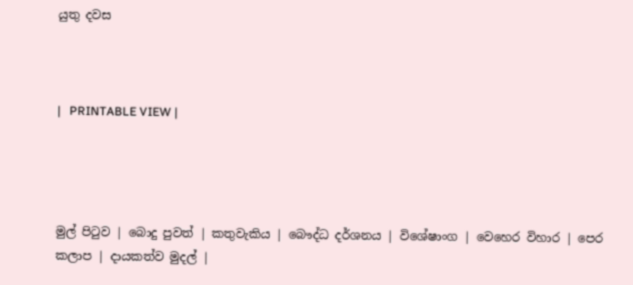යුතු දවස



|   PRINTABLE VIEW |




මුල් පිටුව | බොදු පුවත් | කතුවැකිය | බෞද්ධ දර්ශනය | විශේෂාංග | වෙහෙර විහාර | පෙර කලාප | දායකත්ව මුදල් |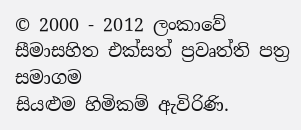© 2000 - 2012 ලංකාවේ සීමාසහිත එක්සත් ප්‍රවෘත්ති පත්‍ර සමාගම
සියළුම හිමිකම් ඇවිරිණි.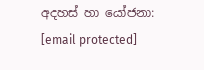අදහස් හා යෝජනා: [email protected]